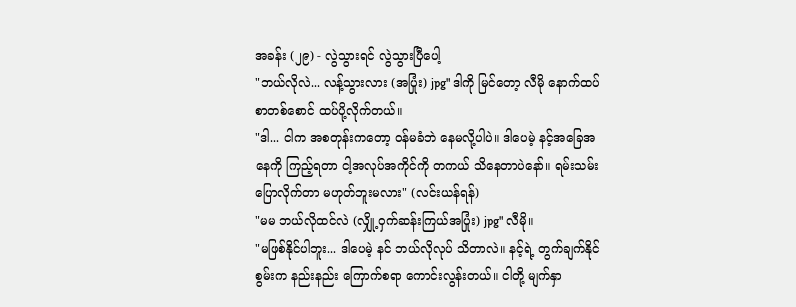အခန်း (၂၉) - လွဲသွားရင် လွဲသွားပြီပေါ့
"ဘယ်လိုလဲ... လန့်သွားလား (အပြုံး) jpg" ဒါကို မြင်တော့ လီမို နောက်ထပ် စာတစ်စောင် ထပ်ပို့လိုက်တယ်။
"ဒါ... ငါက အစတုန်းကတော့ ဝန်မခံဘဲ နေမလို့ပါပဲ။ ဒါပေမဲ့ နင့်အခြေအနေကို ကြည့်ရတာ ငါ့အလုပ်အကိုင်ကို တကယ် သိနေတာပဲနော်။ ရမ်းသမ်း ပြောလိုက်တာ မဟုတ်ဘူးမလား" (လင်းယန်ရန်)
"မမ ဘယ်လိုထင်လဲ (လျှို့ဝှက်ဆန်းကြယ်အပြုံး) jpg" လီမို။
"မဖြစ်နိုင်ပါဘူး... ဒါပေမဲ့ နင် ဘယ်လိုလုပ် သိတာလဲ။ နင့်ရဲ့ တွက်ချက်နိုင်စွမ်းက နည်းနည်း ကြောက်စရာ ကောင်းလွန်းတယ်။ ငါတို့ မျက်နှာ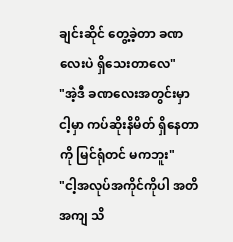ချင်းဆိုင် တွေ့ခဲ့တာ ခဏလေးပဲ ရှိသေးတာလေ"
"အဲ့ဒီ ခဏလေးအတွင်းမှာ ငါ့မှာ ကပ်ဆိုးနိမိတ် ရှိနေတာကို မြင်ရုံတင် မကဘူး"
"ငါ့အလုပ်အကိုင်ကိုပါ အတိအကျ သိ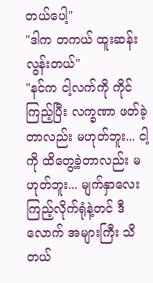တယ်ပေါ့"
"ဒါက တကယ် ထူးဆန်းလွန်းတယ်"
"နင်က ငါ့လက်ကို ကိုင်ကြည့်ပြီး လက္ခဏာ ဖတ်ခဲ့တာလည်း မဟုတ်ဘူး... ငါ့ကို ထိတွေ့ခဲ့တာလည်း မဟုတ်ဘူး... မျက်နှာလေး ကြည့်လိုက်ရုံနဲ့တင် ဒီလောက် အများကြီး သိတယ်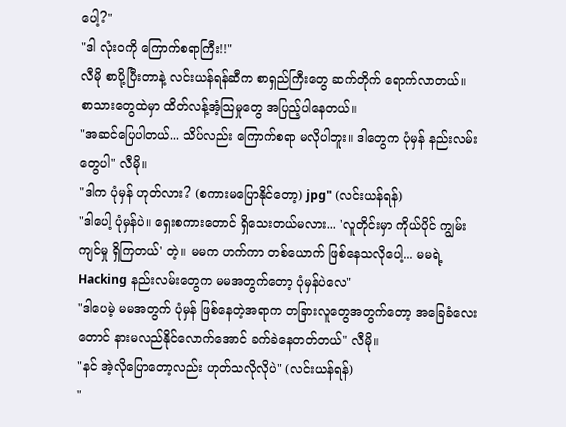ပေါ့?"
"ဒါ လုံးဝကို ကြောက်စရာကြီး!!"
လီမို စာပို့ပြီးတာနဲ့ လင်းယန်ရန်ဆီက စာရှည်ကြီးတွေ ဆက်တိုက် ရောက်လာတယ်။
စာသားတွေထဲမှာ ထိတ်လန့်အံ့သြမှုတွေ အပြည့်ပါနေတယ်။
"အဆင်ပြေပါတယ်... သိပ်လည်း ကြောက်စရာ မလိုပါဘူး။ ဒါတွေက ပုံမှန် နည်းလမ်းတွေပါ" လီမို။
"ဒါက ပုံမှန် ဟုတ်လား? (စကားမပြောနိုင်တော့) jpg" (လင်းယန်ရန်)
"ဒါပေါ့ ပုံမှန်ပဲ။ ရှေးစကားတောင် ရှိသေးတယ်မလား... 'လူတိုင်းမှာ ကိုယ်ပိုင် ကျွမ်းကျင်မှု ရှိကြတယ်' တဲ့။ မမက ဟက်ကာ တစ်ယောက် ဖြစ်နေသလိုပေါ့... မမရဲ့ Hacking နည်းလမ်းတွေက မမအတွက်တော့ ပုံမှန်ပဲလေ"
"ဒါပေမဲ့ မမအတွက် ပုံမှန် ဖြစ်နေတဲ့အရာက တခြားလူတွေအတွက်တော့ အခြေခံလေးတောင် နားမလည်နိုင်လောက်အောင် ခက်ခဲနေတတ်တယ်" လီမို။
"နင် အဲ့လိုပြောတော့လည်း ဟုတ်သလိုလိုပဲ" (လင်းယန်ရန်)
"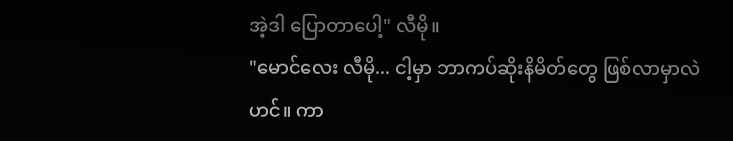အဲ့ဒါ ပြောတာပေါ့" လီမို။
"မောင်လေး လီမို... ငါ့မှာ ဘာကပ်ဆိုးနိမိတ်တွေ ဖြစ်လာမှာလဲဟင်။ ကာ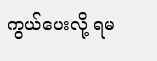ကွယ်ပေးလို့ ရမ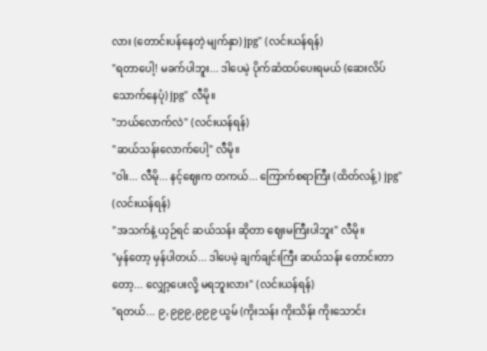လား (တောင်းပန်နေတဲ့ မျက်နှာ) jpg" (လင်းယန်ရန်)
"ရတာပေါ့! မခက်ပါဘူး... ဒါပေမဲ့ ပိုက်ဆံထပ်ပေးရမယ် (ဆေးလိပ်သောက်နေပုံ) jpg" လီမို။
"ဘယ်လောက်လဲ" (လင်းယန်ရန်)
"ဆယ်သန်းလောက်ပေါ့" လီမို။
"ဝါး... လီမို... နင့်ဈေးက တကယ်... ကြောက်စရာကြီး (ထိတ်လန့်) jpg" (လင်းယန်ရန်)
"အသက်နဲ့ ယှဉ်ရင် ဆယ်သန်း ဆိုတာ ဈေးမကြီးပါဘူး" လီမို။
"မှန်တော့ မှန်ပါတယ်... ဒါပေမဲ့ ချက်ချင်းကြီး ဆယ်သန်း တောင်းတာတော့... လျှော့ပေးလို့ မရဘူးလား" (လင်းယန်ရန်)
"ရတယ်... ၉,၉၉၉,၉၉၉ ယွမ် (ကိုးသန်း ကိုးသိန်း ကိုးသောင်း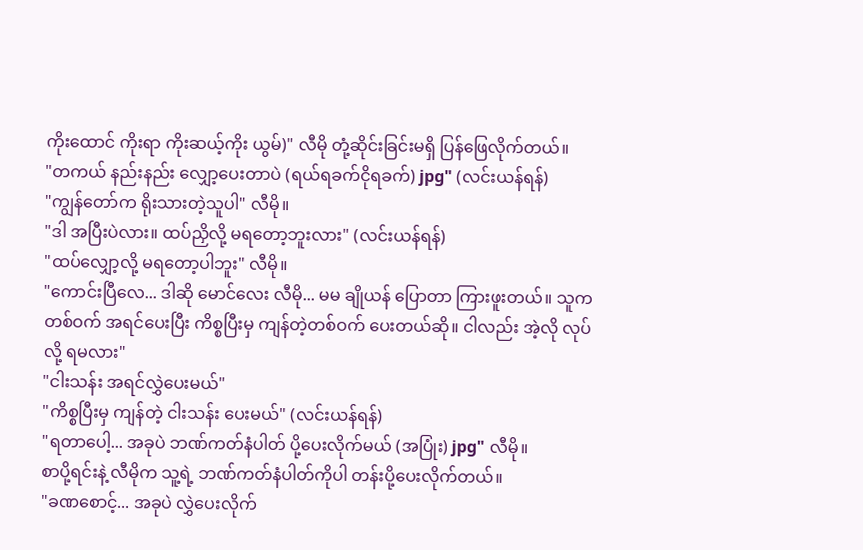ကိုးထောင် ကိုးရာ ကိုးဆယ့်ကိုး ယွမ်)" လီမို တုံ့ဆိုင်းခြင်းမရှိ ပြန်ဖြေလိုက်တယ်။
"တကယ် နည်းနည်း လျှော့ပေးတာပဲ (ရယ်ရခက်ငိုရခက်) jpg" (လင်းယန်ရန်)
"ကျွန်တော်က ရိုးသားတဲ့သူပါ" လီမို။
"ဒါ အပြီးပဲလား။ ထပ်ညှိလို့ မရတော့ဘူးလား" (လင်းယန်ရန်)
"ထပ်လျှော့လို့ မရတော့ပါဘူး" လီမို။
"ကောင်းပြီလေ... ဒါဆို မောင်လေး လီမို... မမ ချိုယန် ပြောတာ ကြားဖူးတယ်။ သူက တစ်ဝက် အရင်ပေးပြီး ကိစ္စပြီးမှ ကျန်တဲ့တစ်ဝက် ပေးတယ်ဆို။ ငါလည်း အဲ့လို လုပ်လို့ ရမလား"
"ငါးသန်း အရင်လွှဲပေးမယ်"
"ကိစ္စပြီးမှ ကျန်တဲ့ ငါးသန်း ပေးမယ်" (လင်းယန်ရန်)
"ရတာပေါ့... အခုပဲ ဘဏ်ကတ်နံပါတ် ပို့ပေးလိုက်မယ် (အပြုံး) jpg" လီမို။
စာပို့ရင်းနဲ့ လီမိုက သူ့ရဲ့ ဘဏ်ကတ်နံပါတ်ကိုပါ တန်းပို့ပေးလိုက်တယ်။
"ခဏစောင့်... အခုပဲ လွှဲပေးလိုက်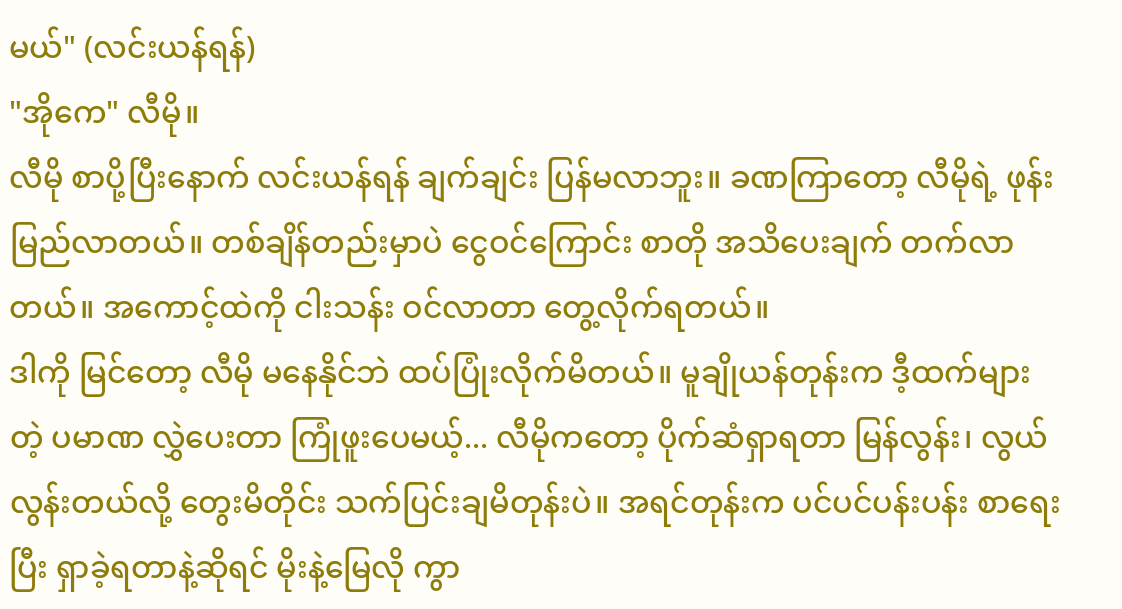မယ်" (လင်းယန်ရန်)
"အိုကေ" လီမို။
လီမို စာပို့ပြီးနောက် လင်းယန်ရန် ချက်ချင်း ပြန်မလာဘူး။ ခဏကြာတော့ လီမိုရဲ့ ဖုန်းမြည်လာတယ်။ တစ်ချိန်တည်းမှာပဲ ငွေဝင်ကြောင်း စာတို အသိပေးချက် တက်လာတယ်။ အကောင့်ထဲကို ငါးသန်း ဝင်လာတာ တွေ့လိုက်ရတယ်။
ဒါကို မြင်တော့ လီမို မနေနိုင်ဘဲ ထပ်ပြုံးလိုက်မိတယ်။ မူချိုယန်တုန်းက ဒီ့ထက်များတဲ့ ပမာဏ လွှဲပေးတာ ကြုံဖူးပေမယ့်... လီမိုကတော့ ပိုက်ဆံရှာရတာ မြန်လွန်း၊ လွယ်လွန်းတယ်လို့ တွေးမိတိုင်း သက်ပြင်းချမိတုန်းပဲ။ အရင်တုန်းက ပင်ပင်ပန်းပန်း စာရေးပြီး ရှာခဲ့ရတာနဲ့ဆိုရင် မိုးနဲ့မြေလို ကွာ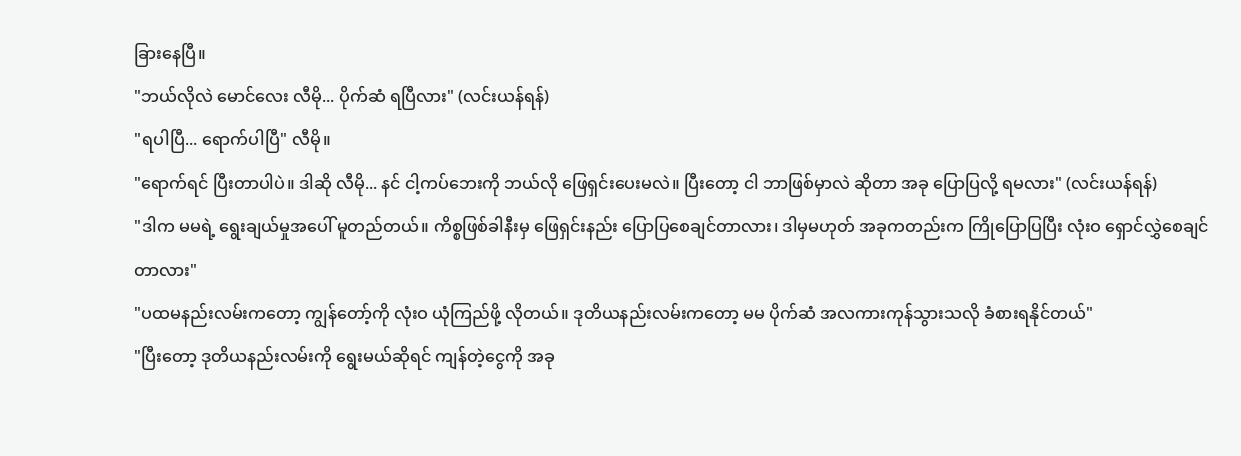ခြားနေပြီ။
"ဘယ်လိုလဲ မောင်လေး လီမို... ပိုက်ဆံ ရပြီလား" (လင်းယန်ရန်)
"ရပါပြီ... ရောက်ပါပြီ" လီမို။
"ရောက်ရင် ပြီးတာပါပဲ။ ဒါဆို လီမို... နင် ငါ့ကပ်ဘေးကို ဘယ်လို ဖြေရှင်းပေးမလဲ။ ပြီးတော့ ငါ ဘာဖြစ်မှာလဲ ဆိုတာ အခု ပြောပြလို့ ရမလား" (လင်းယန်ရန်)
"ဒါက မမရဲ့ ရွေးချယ်မှုအပေါ် မူတည်တယ်။ ကိစ္စဖြစ်ခါနီးမှ ဖြေရှင်းနည်း ပြောပြစေချင်တာလား၊ ဒါမှမဟုတ် အခုကတည်းက ကြိုပြောပြပြီး လုံးဝ ရှောင်လွှဲစေချင်တာလား"
"ပထမနည်းလမ်းကတော့ ကျွန်တော့်ကို လုံးဝ ယုံကြည်ဖို့ လိုတယ်။ ဒုတိယနည်းလမ်းကတော့ မမ ပိုက်ဆံ အလကားကုန်သွားသလို ခံစားရနိုင်တယ်"
"ပြီးတော့ ဒုတိယနည်းလမ်းကို ရွေးမယ်ဆိုရင် ကျန်တဲ့ငွေကို အခု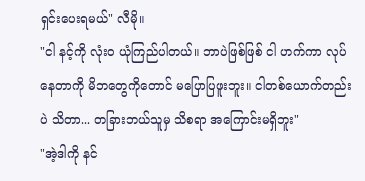ရှင်းပေးရမယ်" လီမို။
"ငါ နင့်ကို လုံးဝ ယုံကြည်ပါတယ်။ ဘာပဲဖြစ်ဖြစ် ငါ ဟက်ကာ လုပ်နေတာကို မိဘတွေကိုတောင် မပြောပြဖူးဘူး။ ငါတစ်ယောက်တည်းပဲ သိတာ... တခြားဘယ်သူမှ သိစရာ အကြောင်းမရှိဘူး"
"အဲ့ဒါကို နင်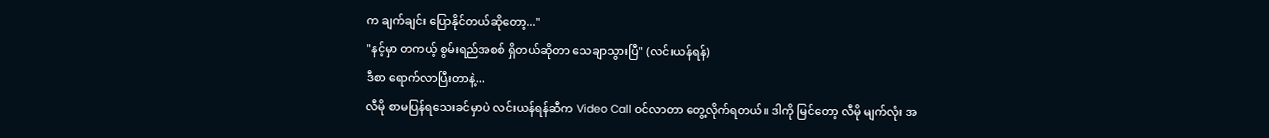က ချက်ချင်း ပြောနိုင်တယ်ဆိုတော့..."
"နင့်မှာ တကယ့် စွမ်းရည်အစစ် ရှိတယ်ဆိုတာ သေချာသွားပြီ" (လင်းယန်ရန်)
ဒီစာ ရောက်လာပြီးတာနဲ့...
လီမို စာမပြန်ရသေးခင်မှာပဲ လင်းယန်ရန်ဆီက Video Call ဝင်လာတာ တွေ့လိုက်ရတယ်။ ဒါကို မြင်တော့ လီမို မျက်လုံး အ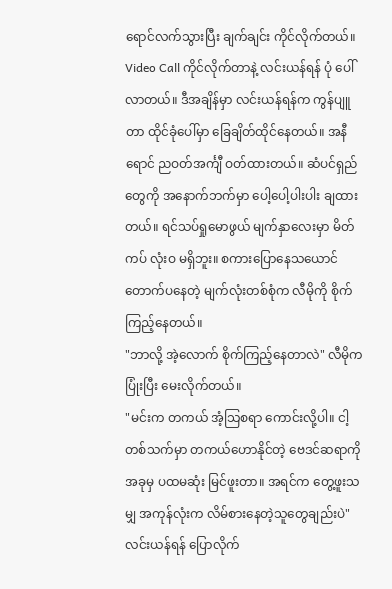ရောင်လက်သွားပြီး ချက်ချင်း ကိုင်လိုက်တယ်။
Video Call ကိုင်လိုက်တာနဲ့ လင်းယန်ရန် ပုံ ပေါ်လာတယ်။ ဒီအချိန်မှာ လင်းယန်ရန်က ကွန်ပျူတာ ထိုင်ခုံပေါ်မှာ ခြေချိတ်ထိုင်နေတယ်။ အနီရောင် ညဝတ်အင်္ကျီ ဝတ်ထားတယ်။ ဆံပင်ရှည်တွေကို အနောက်ဘက်မှာ ပေါ့ပေါ့ပါးပါး ချထားတယ်။ ရင်သပ်ရှုမောဖွယ် မျက်နှာလေးမှာ မိတ်ကပ် လုံးဝ မရှိဘူး။ စကားပြောနေသယောင် တောက်ပနေတဲ့ မျက်လုံးတစ်စုံက လီမိုကို စိုက်ကြည့်နေတယ်။
"ဘာလို့ အဲ့လောက် စိုက်ကြည့်နေတာလဲ" လီမိုက ပြုံးပြီး မေးလိုက်တယ်။
"မင်းက တကယ် အံ့သြစရာ ကောင်းလို့ပါ။ ငါ့တစ်သက်မှာ တကယ်ဟောနိုင်တဲ့ ဗေဒင်ဆရာကို အခုမှ ပထမဆုံး မြင်ဖူးတာ။ အရင်က တွေ့ဖူးသမျှ အကုန်လုံးက လိမ်စားနေတဲ့သူတွေချည်းပဲ" လင်းယန်ရန် ပြောလိုက်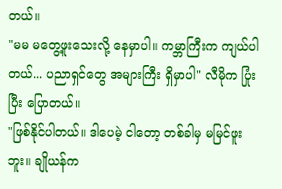တယ်။
"မမ မတွေ့ဖူးသေးလို့ နေမှာပါ။ ကမ္ဘာကြီးက ကျယ်ပါတယ်... ပညာရှင်တွေ အများကြီး ရှိမှာပါ" လီမိုက ပြုံးပြီး ပြောတယ်။
"ဖြစ်နိုင်ပါတယ်။ ဒါပေမဲ့ ငါတော့ တစ်ခါမှ မမြင်ဖူးဘူး။ ချိုယန်က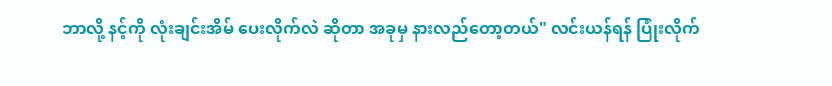ဘာလို့ နင့်ကို လုံးချင်းအိမ် ပေးလိုက်လဲ ဆိုတာ အခုမှ နားလည်တော့တယ်" လင်းယန်ရန် ပြုံးလိုက်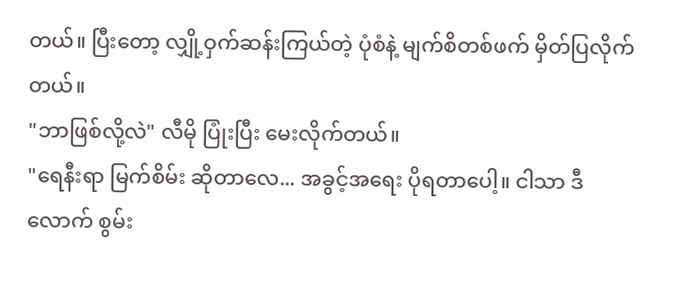တယ်။ ပြီးတော့ လျှို့ဝှက်ဆန်းကြယ်တဲ့ ပုံစံနဲ့ မျက်စိတစ်ဖက် မှိတ်ပြလိုက်တယ်။
"ဘာဖြစ်လို့လဲ" လီမို ပြုံးပြီး မေးလိုက်တယ်။
"ရေနီးရာ မြက်စိမ်း ဆိုတာလေ... အခွင့်အရေး ပိုရတာပေါ့။ ငါသာ ဒီလောက် စွမ်း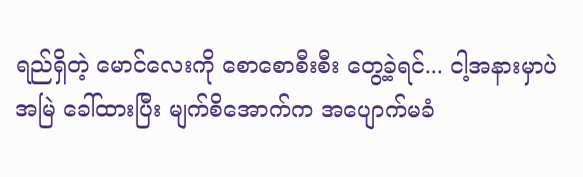ရည်ရှိတဲ့ မောင်လေးကို စောစောစီးစီး တွေ့ခဲ့ရင်... ငါ့အနားမှာပဲ အမြဲ ခေါ်ထားပြီး မျက်စိအောက်က အပျောက်မခံ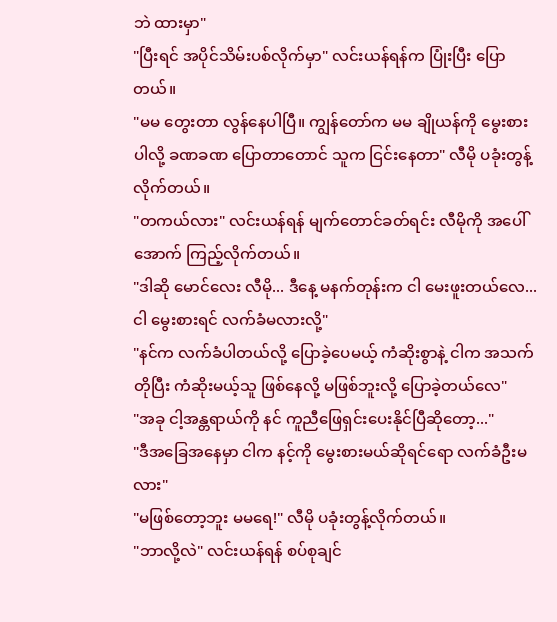ဘဲ ထားမှာ"
"ပြီးရင် အပိုင်သိမ်းပစ်လိုက်မှာ" လင်းယန်ရန်က ပြုံးပြီး ပြောတယ်။
"မမ တွေးတာ လွန်နေပါပြီ။ ကျွန်တော်က မမ ချိုယန်ကို မွေးစားပါလို့ ခဏခဏ ပြောတာတောင် သူက ငြင်းနေတာ" လီမို ပခုံးတွန့်လိုက်တယ်။
"တကယ်လား" လင်းယန်ရန် မျက်တောင်ခတ်ရင်း လီမိုကို အပေါ်အောက် ကြည့်လိုက်တယ်။
"ဒါဆို မောင်လေး လီမို... ဒီနေ့ မနက်တုန်းက ငါ မေးဖူးတယ်လေ... ငါ မွေးစားရင် လက်ခံမလားလို့"
"နင်က လက်ခံပါတယ်လို့ ပြောခဲ့ပေမယ့် ကံဆိုးစွာနဲ့ ငါက အသက်တိုပြီး ကံဆိုးမယ့်သူ ဖြစ်နေလို့ မဖြစ်ဘူးလို့ ပြောခဲ့တယ်လေ"
"အခု ငါ့အန္တရာယ်ကို နင် ကူညီဖြေရှင်းပေးနိုင်ပြီဆိုတော့..."
"ဒီအခြေအနေမှာ ငါက နင့်ကို မွေးစားမယ်ဆိုရင်ရော လက်ခံဦးမလား"
"မဖြစ်တော့ဘူး မမရေ!" လီမို ပခုံးတွန့်လိုက်တယ်။
"ဘာလို့လဲ" လင်းယန်ရန် စပ်စုချင်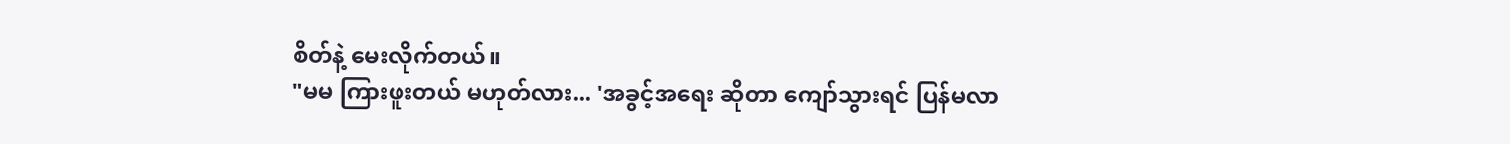စိတ်နဲ့ မေးလိုက်တယ်။
"မမ ကြားဖူးတယ် မဟုတ်လား... 'အခွင့်အရေး ဆိုတာ ကျော်သွားရင် ပြန်မလာ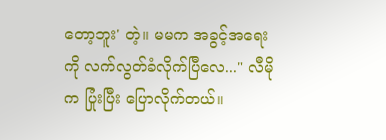တော့ဘူး' တဲ့။ မမက အခွင့်အရေးကို လက်လွတ်ခံလိုက်ပြီလေ..." လီမိုက ပြုံးပြီး ပြောလိုက်တယ်။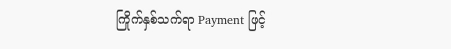ကြိုက်နှစ်သက်ရာ Payment ဖြင့်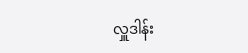လှူဒါန်း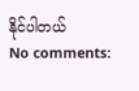နိုင်ပါတယ်
No comments: